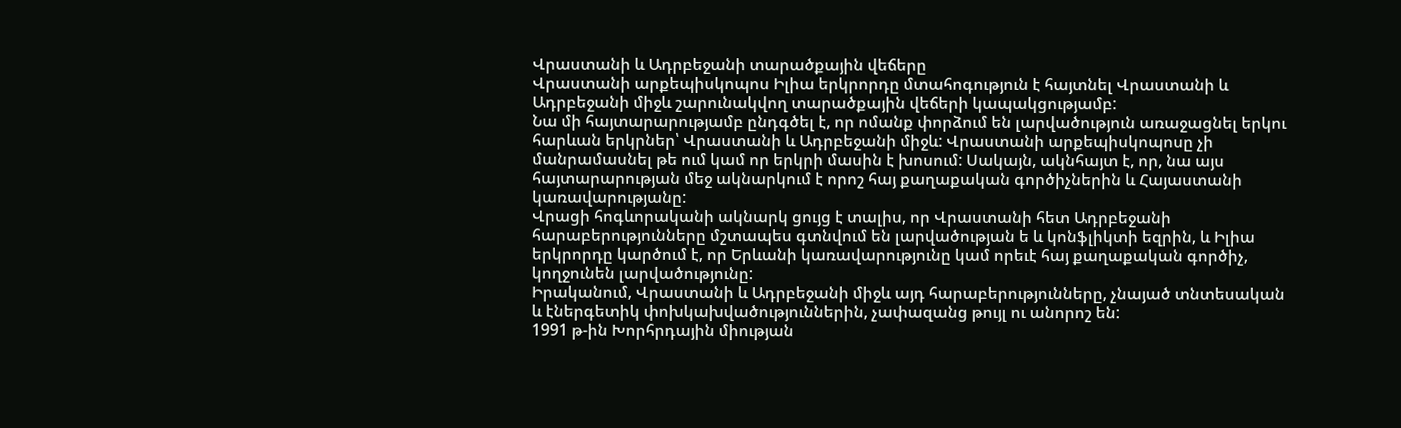Վրաստանի և Ադրբեջանի տարածքային վեճերը
Վրաստանի արքեպիսկոպոս Իլիա երկրորդը մտահոգություն է հայտնել Վրաստանի և Ադրբեջանի միջև շարունակվող տարածքային վեճերի կապակցությամբ:
Նա մի հայտարարությամբ ընդգծել է, որ ոմանք փորձում են լարվածություն առաջացնել երկու հարևան երկրներ՝ Վրաստանի և Ադրբեջանի միջև: Վրաստանի արքեպիսկոպոսը չի մանրամասնել թե ում կամ որ երկրի մասին է խոսում: Սակայն, ակնհայտ է, որ, նա այս հայտարարության մեջ ակնարկում է որոշ հայ քաղաքական գործիչներին և Հայաստանի կառավարությանը:
Վրացի հոգևորականի ակնարկ ցույց է տալիս, որ Վրաստանի հետ Ադրբեջանի հարաբերությունները մշտապես գտնվում են լարվածության ե և կոնֆլիկտի եզրին, և Իլիա երկրորդը կարծում է, որ Երևանի կառավարությունը կամ որեւէ հայ քաղաքական գործիչ, կողջունեն լարվածությունը:
Իրականում, Վրաստանի և Ադրբեջանի միջև այդ հարաբերությունները, չնայած տնտեսական և էներգետիկ փոխկախվածություններին, չափազանց թույլ ու անորոշ են:
1991 թ-ին Խորհրդային միության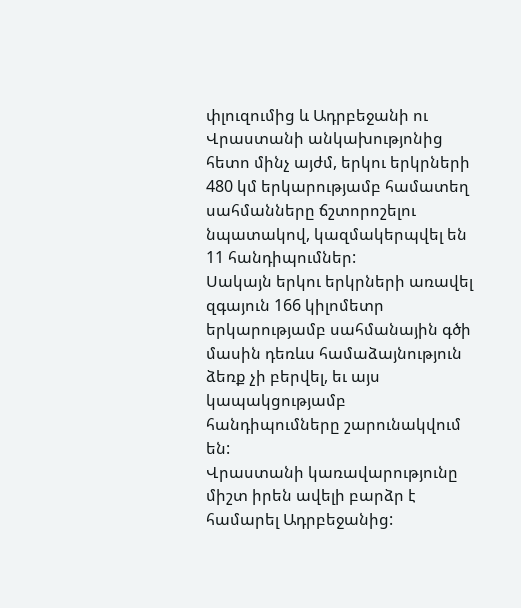փլուզումից և Ադրբեջանի ու Վրաստանի անկախությոնից հետո մինչ այժմ, երկու երկրների 480 կմ երկարությամբ համատեղ սահմանները ճշտորոշելու նպատակով, կազմակերպվել են 11 հանդիպումներ:
Սակայն երկու երկրների առավել զգայուն 166 կիլոմետր երկարությամբ սահմանային գծի մասին դեռևս համաձայնություն ձեռք չի բերվել, եւ այս կապակցությամբ հանդիպումները շարունակվում են:
Վրաստանի կառավարությունը միշտ իրեն ավելի բարձր է համարել Ադրբեջանից: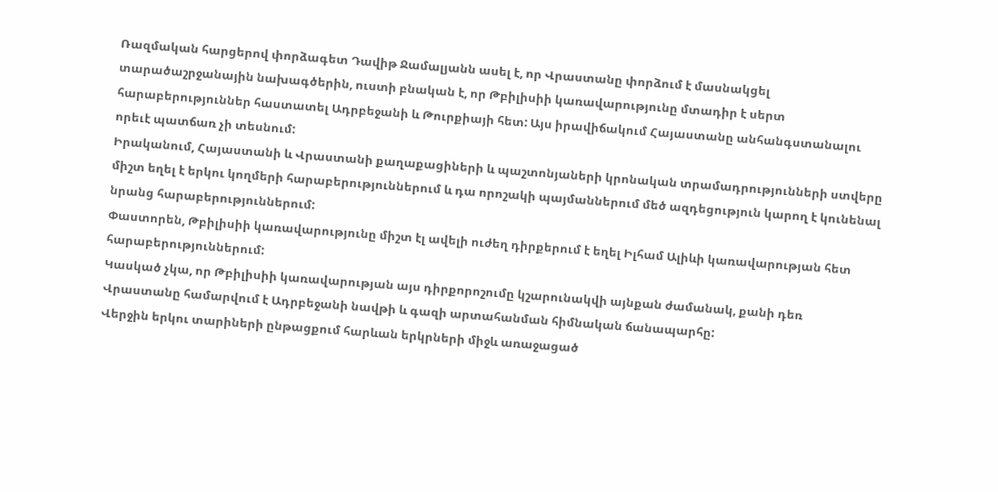Ռազմական հարցերով փորձագետ Դավիթ Ջամալյանն ասել է, որ Վրաստանը փորձում է մասնակցել տարածաշրջանային նախագծերին, ուստի բնական է, որ Թբիլիսիի կառավարությունը մտադիր է սերտ հարաբերություններ հաստատել Ադրբեջանի և Թուրքիայի հետ: Այս իրավիճակում Հայաստանը անհանգստանալու որեւէ պատճառ չի տեսնում:
Իրականում, Հայաստանի և Վրաստանի քաղաքացիների և պաշտոնյաների կրոնական տրամադրությունների ստվերը միշտ եղել է երկու կողմերի հարաբերություններում և դա որոշակի պայմաններում մեծ ազդեցություն կարող է կունենալ նրանց հարաբերություններում:
Փաստորեն, Թբիլիսիի կառավարությունը միշտ էլ ավելի ուժեղ դիրքերում է եղել Իլհամ Ալիևի կառավարության հետ հարաբերություններում:
Կասկած չկա, որ Թբիլիսիի կառավարության այս դիրքորոշումը կշարունակվի այնքան ժամանակ, քանի դեռ Վրաստանը համարվում է Ադրբեջանի նավթի և գազի արտահանման հիմնական ճանապարհը:
Վերջին երկու տարիների ընթացքում հարևան երկրների միջև առաջացած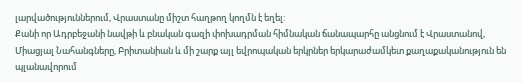լարվածություններում, Վրաստանը միշտ հաղթող կողմն է եղել:
Քանի որ Ադրբեջանի նավթի և բնական գազի փոխադրման հիմնական ճանապարհը անցնում է Վրաստանով, Միացյալ Նահանգները, Բրիտանիան և մի շարք այլ եվրոպական երկրներ երկարաժամկետ քաղաքականություն են պլանավորում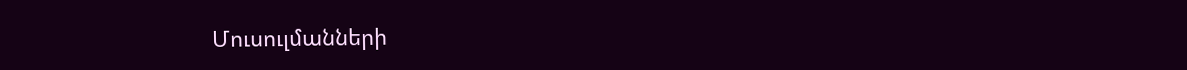Մուսուլմանների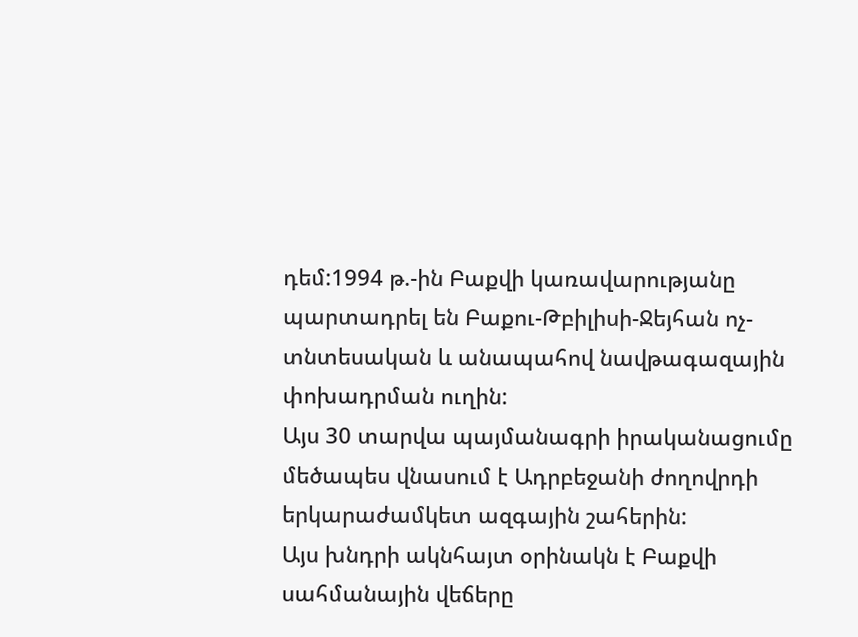դեմ:1994 թ.-ին Բաքվի կառավարությանը պարտադրել են Բաքու-Թբիլիսի-Ջեյհան ոչ-տնտեսական և անապահով նավթագազային փոխադրման ուղին:
Այս 30 տարվա պայմանագրի իրականացումը մեծապես վնասում է Ադրբեջանի ժողովրդի երկարաժամկետ ազգային շահերին:
Այս խնդրի ակնհայտ օրինակն է Բաքվի սահմանային վեճերը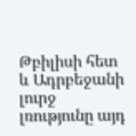Թբիլիսի հետ և Ադրբեջանի լուրջ լռությունը այդ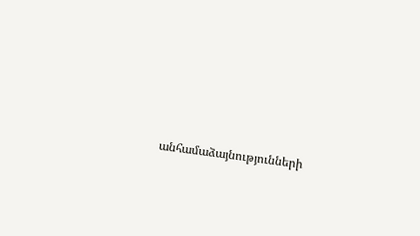անհամաձայնությունների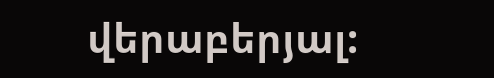վերաբերյալ: